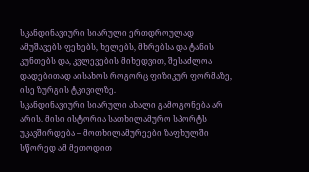სკანდინავიური სიარული ერთდროულად ამუშავებს ფეხებს, ხელებს, მხრებსა და ტანის კუნთებს და, კვლევების მიხედვით, შესაძლოა დადებითად აისახოს როგორც ფიზიკურ ფორმაზე, ისე ზურგის ტკივილზე.
სკანდინავიური სიარული ახალი გამოგონება არ არის. მისი ისტორია სათხილამურო სპორტს უკავშირდება – მოთხილამურეები ზაფხულში სწორედ ამ მეთოდით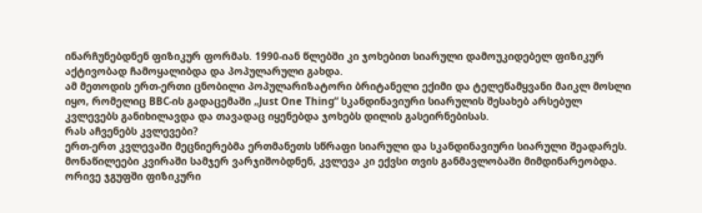ინარჩუნებდნენ ფიზიკურ ფორმას. 1990-იან წლებში კი ჯოხებით სიარული დამოუკიდებელ ფიზიკურ აქტივობად ჩამოყალიბდა და პოპულარული გახდა.
ამ მეთოდის ერთ-ერთი ცნობილი პოპულარიზატორი ბრიტანელი ექიმი და ტელეწამყვანი მაიკლ მოსლი იყო, რომელიც BBC-ის გადაცემაში „Just One Thing“ სკანდინავიური სიარულის შესახებ არსებულ კვლევებს განიხილავდა და თავადაც იყენებდა ჯოხებს დილის გასეირნებისას.
რას აჩვენებს კვლევები?
ერთ-ერთ კვლევაში მეცნიერებმა ერთმანეთს სწრაფი სიარული და სკანდინავიური სიარული შეადარეს. მონაწილეები კვირაში სამჯერ ვარჯიშობდნენ, კვლევა კი ექვსი თვის განმავლობაში მიმდინარეობდა.
ორივე ჯგუფში ფიზიკური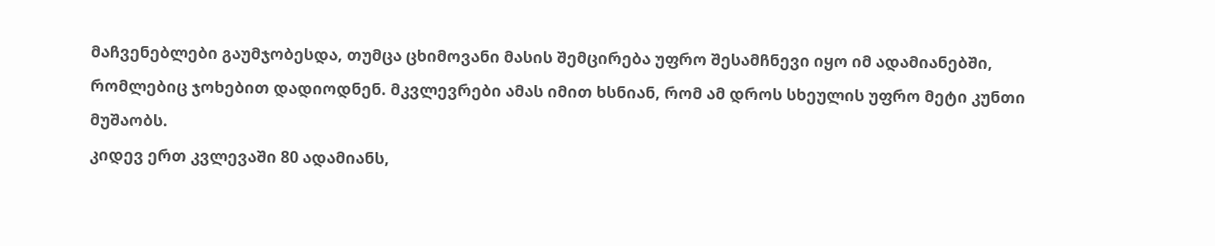მაჩვენებლები გაუმჯობესდა, თუმცა ცხიმოვანი მასის შემცირება უფრო შესამჩნევი იყო იმ ადამიანებში, რომლებიც ჯოხებით დადიოდნენ. მკვლევრები ამას იმით ხსნიან, რომ ამ დროს სხეულის უფრო მეტი კუნთი მუშაობს.
კიდევ ერთ კვლევაში 80 ადამიანს,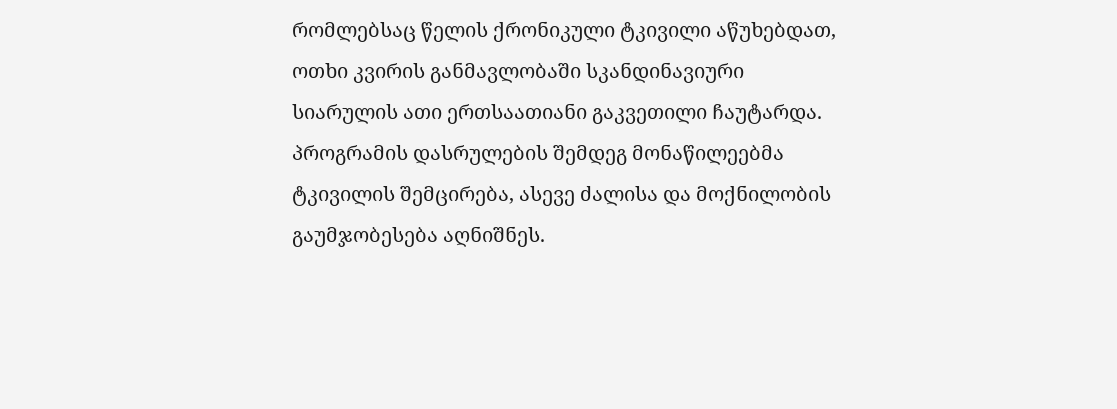რომლებსაც წელის ქრონიკული ტკივილი აწუხებდათ, ოთხი კვირის განმავლობაში სკანდინავიური სიარულის ათი ერთსაათიანი გაკვეთილი ჩაუტარდა. პროგრამის დასრულების შემდეგ მონაწილეებმა ტკივილის შემცირება, ასევე ძალისა და მოქნილობის გაუმჯობესება აღნიშნეს.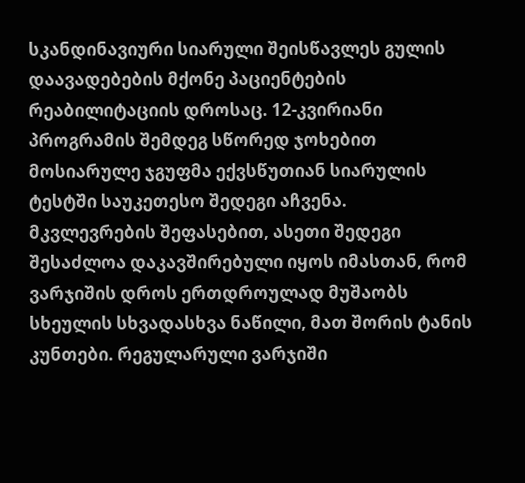სკანდინავიური სიარული შეისწავლეს გულის დაავადებების მქონე პაციენტების რეაბილიტაციის დროსაც. 12-კვირიანი პროგრამის შემდეგ სწორედ ჯოხებით მოსიარულე ჯგუფმა ექვსწუთიან სიარულის ტესტში საუკეთესო შედეგი აჩვენა.
მკვლევრების შეფასებით, ასეთი შედეგი შესაძლოა დაკავშირებული იყოს იმასთან, რომ ვარჯიშის დროს ერთდროულად მუშაობს სხეულის სხვადასხვა ნაწილი, მათ შორის ტანის კუნთები. რეგულარული ვარჯიში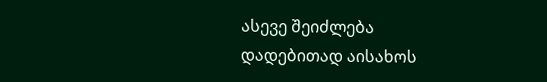ასევე შეიძლება დადებითად აისახოს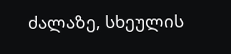ძალაზე, სხეულის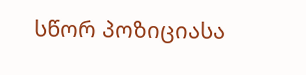სწორ პოზიციასა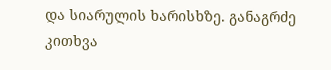და სიარულის ხარისხზე. განაგრძე კითხვა